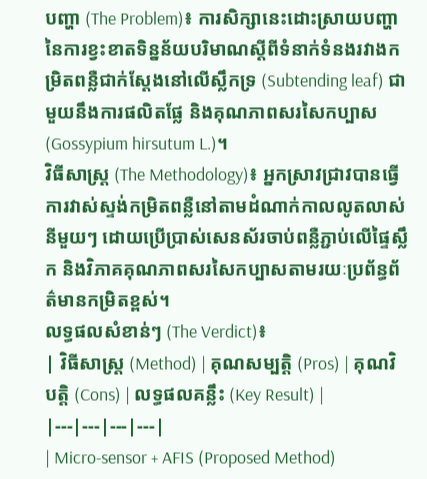បញ្ហា (The Problem)៖ ការសិក្សានេះដោះស្រាយបញ្ហានៃការខ្វះខាតទិន្នន័យបរិមាណស្តីពីទំនាក់ទំនងរវាងកម្រិតពន្លឺជាក់ស្តែងនៅលើស្លឹកទ្រ (Subtending leaf) ជាមួយនឹងការផលិតផ្លែ និងគុណភាពសរសៃកប្បាស (Gossypium hirsutum L.)។
វិធីសាស្ត្រ (The Methodology)៖ អ្នកស្រាវជ្រាវបានធ្វើការវាស់ស្ទង់កម្រិតពន្លឺនៅតាមដំណាក់កាលលូតលាស់នីមួយៗ ដោយប្រើប្រាស់សេនស័រចាប់ពន្លឺភ្ជាប់លើផ្ទៃស្លឹក និងវិភាគគុណភាពសរសៃកប្បាសតាមរយៈប្រព័ន្ធព័ត៌មានកម្រិតខ្ពស់។
លទ្ធផលសំខាន់ៗ (The Verdict)៖
| វិធីសាស្ត្រ (Method) | គុណសម្បត្តិ (Pros) | គុណវិបត្តិ (Cons) | លទ្ធផលគន្លឹះ (Key Result) |
|---|---|---|---|
| Micro-sensor + AFIS (Proposed Method)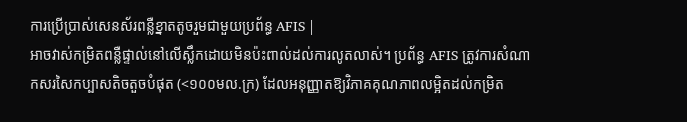ការប្រើប្រាស់សេនស័រពន្លឺខ្នាតតូចរួមជាមួយប្រព័ន្ធ AFIS |
អាចវាស់កម្រិតពន្លឺផ្ទាល់នៅលើស្លឹកដោយមិនប៉ះពាល់ដល់ការលូតលាស់។ ប្រព័ន្ធ AFIS ត្រូវការសំណាកសរសៃកប្បាសតិចតួចបំផុត (<១០០មល.ក្រ) ដែលអនុញ្ញាតឱ្យវិភាគគុណភាពលម្អិតដល់កម្រិត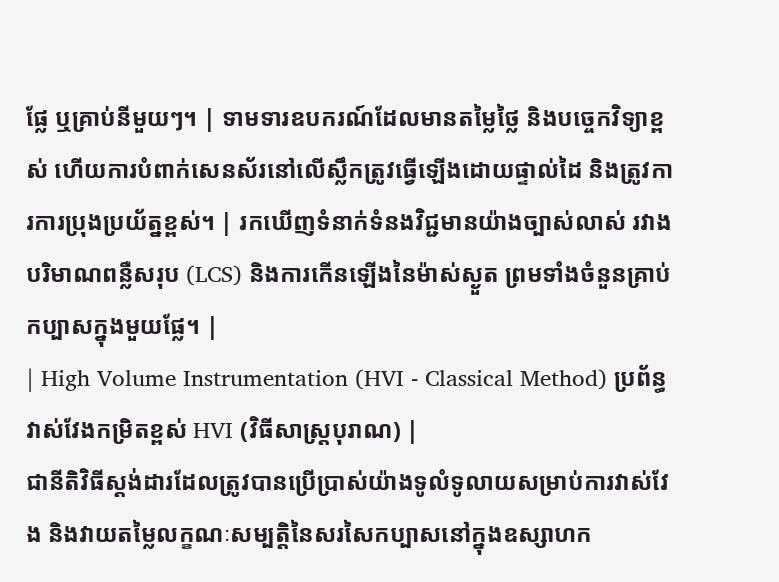ផ្លែ ឬគ្រាប់នីមួយៗ។ | ទាមទារឧបករណ៍ដែលមានតម្លៃថ្លៃ និងបច្ចេកវិទ្យាខ្ពស់ ហើយការបំពាក់សេនស័រនៅលើស្លឹកត្រូវធ្វើឡើងដោយផ្ទាល់ដៃ និងត្រូវការការប្រុងប្រយ័ត្នខ្ពស់។ | រកឃើញទំនាក់ទំនងវិជ្ជមានយ៉ាងច្បាស់លាស់ រវាងបរិមាណពន្លឺសរុប (LCS) និងការកើនឡើងនៃម៉ាស់ស្ងួត ព្រមទាំងចំនួនគ្រាប់កប្បាសក្នុងមួយផ្លែ។ |
| High Volume Instrumentation (HVI - Classical Method) ប្រព័ន្ធវាស់វែងកម្រិតខ្ពស់ HVI (វិធីសាស្ត្របុរាណ) |
ជានីតិវិធីស្តង់ដារដែលត្រូវបានប្រើប្រាស់យ៉ាងទូលំទូលាយសម្រាប់ការវាស់វែង និងវាយតម្លៃលក្ខណៈសម្បត្តិនៃសរសៃកប្បាសនៅក្នុងឧស្សាហក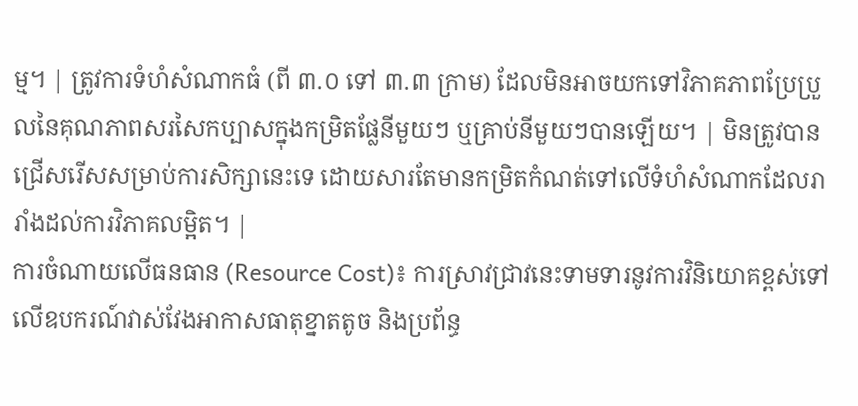ម្ម។ | ត្រូវការទំហំសំណាកធំ (ពី ៣.០ ទៅ ៣.៣ ក្រាម) ដែលមិនអាចយកទៅវិភាគភាពប្រែប្រួលនៃគុណភាពសរសៃកប្បាសក្នុងកម្រិតផ្លែនីមួយៗ ឬគ្រាប់នីមួយៗបានឡើយ។ | មិនត្រូវបានជ្រើសរើសសម្រាប់ការសិក្សានេះទេ ដោយសារតែមានកម្រិតកំណត់ទៅលើទំហំសំណាកដែលរារាំងដល់ការវិភាគលម្អិត។ |
ការចំណាយលើធនធាន (Resource Cost)៖ ការស្រាវជ្រាវនេះទាមទារនូវការវិនិយោគខ្ពស់ទៅលើឧបករណ៍វាស់វែងអាកាសធាតុខ្នាតតូច និងប្រព័ន្ធ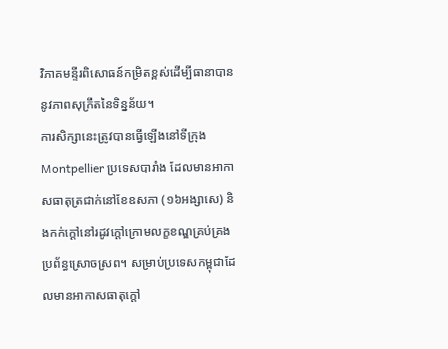វិភាគមន្ទីរពិសោធន៍កម្រិតខ្ពស់ដើម្បីធានាបាននូវភាពសុក្រឹតនៃទិន្នន័យ។
ការសិក្សានេះត្រូវបានធ្វើឡើងនៅទីក្រុង Montpellier ប្រទេសបារាំង ដែលមានអាកាសធាតុត្រជាក់នៅខែឧសភា (១៦អង្សាសេ) និងកក់ក្តៅនៅរដូវក្តៅក្រោមលក្ខខណ្ឌគ្រប់គ្រងប្រព័ន្ធស្រោចស្រព។ សម្រាប់ប្រទេសកម្ពុជាដែលមានអាកាសធាតុក្តៅ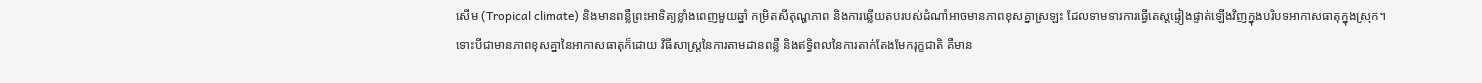សើម (Tropical climate) និងមានពន្លឺព្រះអាទិត្យខ្លាំងពេញមួយឆ្នាំ កម្រិតសីតុណ្ហភាព និងការឆ្លើយតបរបស់ដំណាំអាចមានភាពខុសគ្នាស្រឡះ ដែលទាមទារការធ្វើតេស្តផ្ទៀងផ្ទាត់ឡើងវិញក្នុងបរិបទអាកាសធាតុក្នុងស្រុក។
ទោះបីជាមានភាពខុសគ្នានៃអាកាសធាតុក៏ដោយ វិធីសាស្ត្រនៃការតាមដានពន្លឺ និងឥទ្ធិពលនៃការតាក់តែងមែករុក្ខជាតិ គឺមាន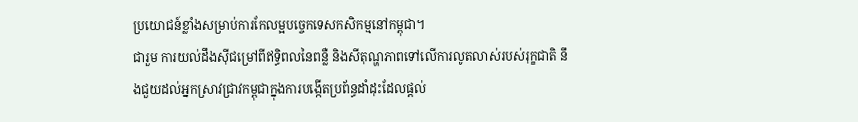ប្រយោជន៍ខ្លាំងសម្រាប់ការកែលម្អបច្ចេកទេសកសិកម្មនៅកម្ពុជា។
ជារួម ការយល់ដឹងស៊ីជម្រៅពីឥទ្ធិពលនៃពន្លឺ និងសីតុណ្ហភាពទៅលើការលូតលាស់របស់រុក្ខជាតិ នឹងជួយដល់អ្នកស្រាវជ្រាវកម្ពុជាក្នុងការបង្កើតប្រព័ន្ធដាំដុះដែលផ្តល់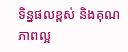ទិន្នផលខ្ពស់ និងគុណភាពល្អ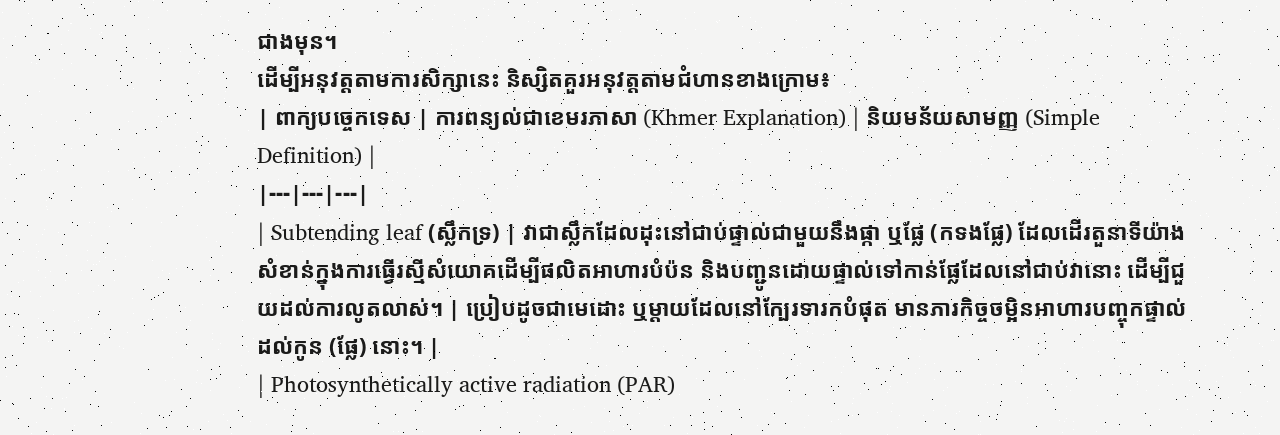ជាងមុន។
ដើម្បីអនុវត្តតាមការសិក្សានេះ និស្សិតគួរអនុវត្តតាមជំហានខាងក្រោម៖
| ពាក្យបច្ចេកទេស | ការពន្យល់ជាខេមរភាសា (Khmer Explanation) | និយមន័យសាមញ្ញ (Simple Definition) |
|---|---|---|
| Subtending leaf (ស្លឹកទ្រ) | វាជាស្លឹកដែលដុះនៅជាប់ផ្ទាល់ជាមួយនឹងផ្កា ឬផ្លែ (កទងផ្លែ) ដែលដើរតួនាទីយ៉ាងសំខាន់ក្នុងការធ្វើរស្មីសំយោគដើម្បីផលិតអាហារបំប៉ន និងបញ្ជូនដោយផ្ទាល់ទៅកាន់ផ្លែដែលនៅជាប់វានោះ ដើម្បីជួយដល់ការលូតលាស់។ | ប្រៀបដូចជាមេដោះ ឬម្តាយដែលនៅក្បែរទារកបំផុត មានភារកិច្ចចម្អិនអាហារបញ្ចុកផ្ទាល់ដល់កូន (ផ្លែ) នោះ។ |
| Photosynthetically active radiation (PAR)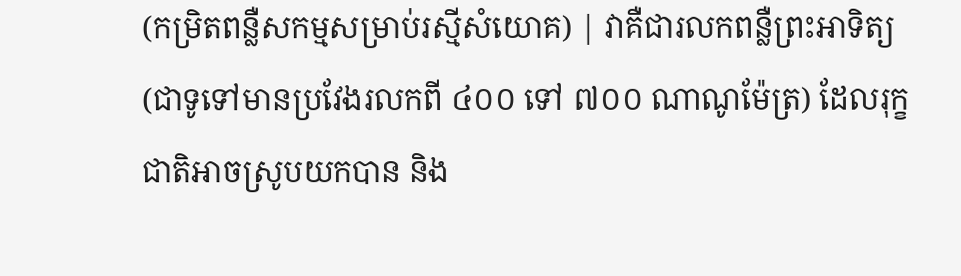(កម្រិតពន្លឺសកម្មសម្រាប់រស្មីសំយោគ) | វាគឺជារលកពន្លឺព្រះអាទិត្យ (ជាទូទៅមានប្រវែងរលកពី ៤០០ ទៅ ៧០០ ណាណូម៉ែត្រ) ដែលរុក្ខជាតិអាចស្រូបយកបាន និង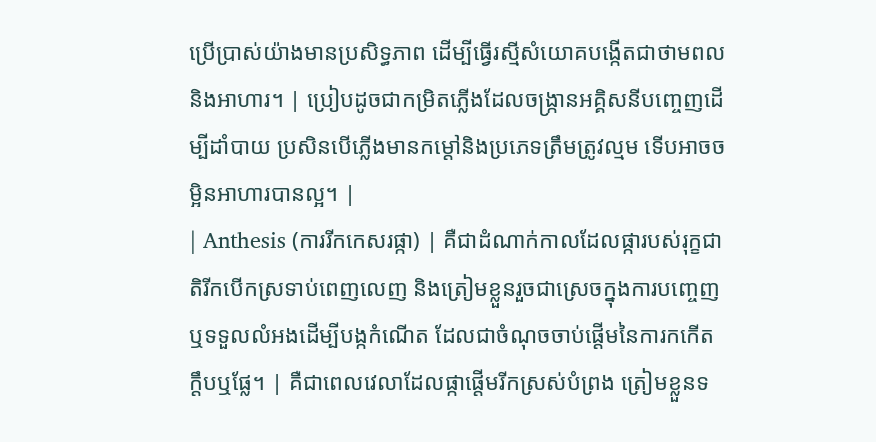ប្រើប្រាស់យ៉ាងមានប្រសិទ្ធភាព ដើម្បីធ្វើរស្មីសំយោគបង្កើតជាថាមពលនិងអាហារ។ | ប្រៀបដូចជាកម្រិតភ្លើងដែលចង្ក្រានអគ្គិសនីបញ្ចេញដើម្បីដាំបាយ ប្រសិនបើភ្លើងមានកម្តៅនិងប្រភេទត្រឹមត្រូវល្មម ទើបអាចចម្អិនអាហារបានល្អ។ |
| Anthesis (ការរីកកេសរផ្កា) | គឺជាដំណាក់កាលដែលផ្ការបស់រុក្ខជាតិរីកបើកស្រទាប់ពេញលេញ និងត្រៀមខ្លួនរួចជាស្រេចក្នុងការបញ្ចេញ ឬទទួលលំអងដើម្បីបង្កកំណើត ដែលជាចំណុចចាប់ផ្តើមនៃការកកើតក្តឹបឬផ្លែ។ | គឺជាពេលវេលាដែលផ្កាផ្តើមរីកស្រស់បំព្រង ត្រៀមខ្លួនទ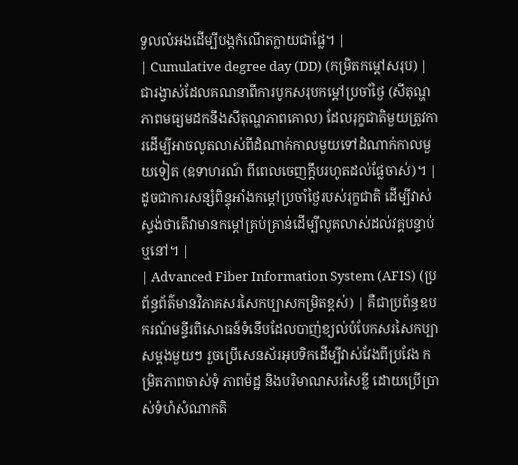ទួលលំអងដើម្បីបង្កកំណើតក្លាយជាផ្លែ។ |
| Cumulative degree day (DD) (កម្រិតកម្តៅសរុប) | ជារង្វាស់ដែលគណនាពីការបូកសរុបកម្តៅប្រចាំថ្ងៃ (សីតុណ្ហភាពមធ្យមដកនឹងសីតុណ្ហភាពគោល) ដែលរុក្ខជាតិមួយត្រូវការដើម្បីអាចលូតលាស់ពីដំណាក់កាលមួយទៅដំណាក់កាលមួយទៀត (ឧទាហរណ៍ ពីពេលចេញក្តឹបរហូតដល់ផ្លែចាស់)។ | ដូចជាការសន្សំពិន្ទុអាំងកម្តៅប្រចាំថ្ងៃរបស់រុក្ខជាតិ ដើម្បីវាស់ស្ទង់ថាតើវាមានកម្តៅគ្រប់គ្រាន់ដើម្បីលូតលាស់ដល់វគ្គបន្ទាប់ឬនៅ។ |
| Advanced Fiber Information System (AFIS) (ប្រព័ន្ធព័ត៌មានវិភាគសរសៃកប្បាសកម្រិតខ្ពស់) | គឺជាប្រព័ន្ធឧបករណ៍មន្ទីរពិសោធន៍ទំនើបដែលបាញ់ខ្យល់បំបែកសរសៃកប្បាសម្តងមួយៗ រួចប្រើសេនស័រអុបទិកដើម្បីវាស់វែងពីប្រវែង កម្រិតភាពចាស់ទុំ ភាពម៉ដ្ឋ និងបរិមាណសរសៃខ្លី ដោយប្រើប្រាស់ទំហំសំណាកតិ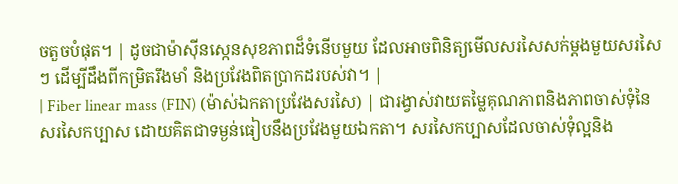ចតួចបំផុត។ | ដូចជាម៉ាស៊ីនស្កេនសុខភាពដ៏ទំនើបមួយ ដែលអាចពិនិត្យមើលសរសៃសក់ម្តងមួយសរសៃៗ ដើម្បីដឹងពីកម្រិតរឹងមាំ និងប្រវែងពិតប្រាកដរបស់វា។ |
| Fiber linear mass (FIN) (ម៉ាស់ឯកតាប្រវែងសរសៃ) | ជារង្វាស់វាយតម្លៃគុណភាពនិងភាពចាស់ទុំនៃសរសៃកប្បាស ដោយគិតជាទម្ងន់ធៀបនឹងប្រវែងមួយឯកតា។ សរសៃកប្បាសដែលចាស់ទុំល្អនិង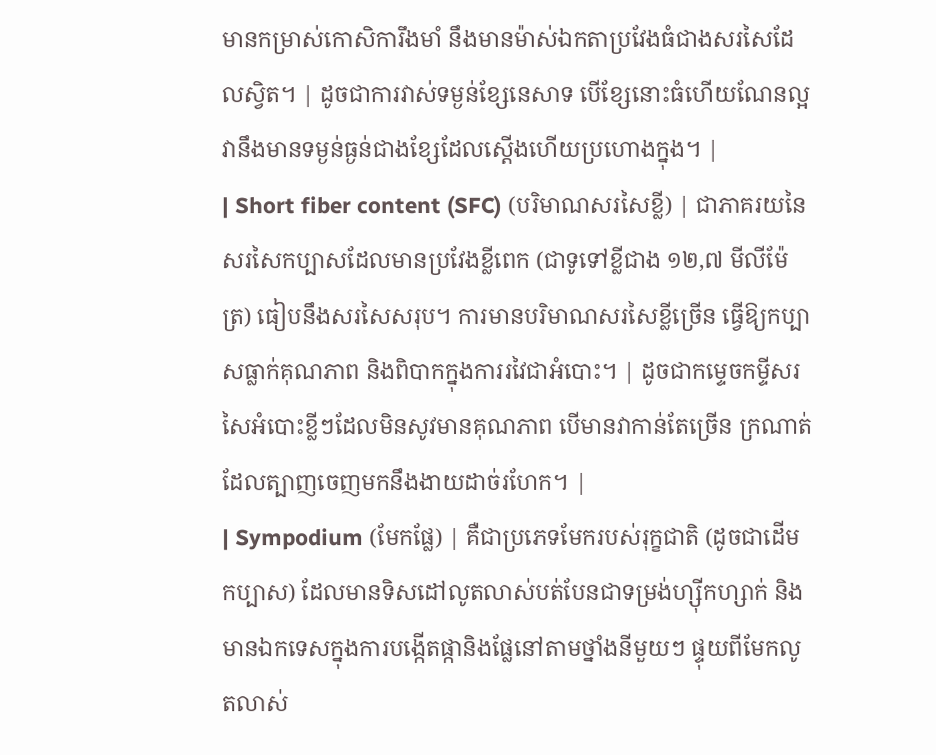មានកម្រាស់កោសិការឹងមាំ នឹងមានម៉ាស់ឯកតាប្រវែងធំជាងសរសៃដែលស្វិត។ | ដូចជាការវាស់ទម្ងន់ខ្សែនេសាទ បើខ្សែនោះធំហើយណែនល្អ វានឹងមានទម្ងន់ធ្ងន់ជាងខ្សែដែលស្តើងហើយប្រហោងក្នុង។ |
| Short fiber content (SFC) (បរិមាណសរសៃខ្លី) | ជាភាគរយនៃសរសៃកប្បាសដែលមានប្រវែងខ្លីពេក (ជាទូទៅខ្លីជាង ១២,៧ មីលីម៉ែត្រ) ធៀបនឹងសរសៃសរុប។ ការមានបរិមាណសរសៃខ្លីច្រើន ធ្វើឱ្យកប្បាសធ្លាក់គុណភាព និងពិបាកក្នុងការរវៃជាអំបោះ។ | ដូចជាកម្ទេចកម្ទីសរសៃអំបោះខ្លីៗដែលមិនសូវមានគុណភាព បើមានវាកាន់តែច្រើន ក្រណាត់ដែលត្បាញចេញមកនឹងងាយដាច់រហែក។ |
| Sympodium (មែកផ្លែ) | គឺជាប្រភេទមែករបស់រុក្ខជាតិ (ដូចជាដើមកប្បាស) ដែលមានទិសដៅលូតលាស់បត់បែនជាទម្រង់ហ្ស៊ីកហ្សាក់ និងមានឯកទេសក្នុងការបង្កើតផ្កានិងផ្លែនៅតាមថ្នាំងនីមួយៗ ផ្ទុយពីមែកលូតលាស់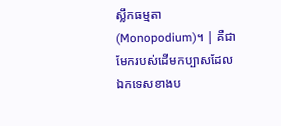ស្លឹកធម្មតា (Monopodium)។ | គឺជាមែករបស់ដើមកប្បាសដែលឯកទេសខាងប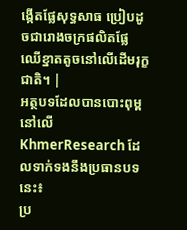ង្កើតផ្លែសុទ្ធសាធ ប្រៀបដូចជារោងចក្រផលិតផ្លែឈើខ្នាតតូចនៅលើដើមរុក្ខជាតិ។ |
អត្ថបទដែលបានបោះពុម្ពនៅលើ KhmerResearch ដែលទាក់ទងនឹងប្រធានបទនេះ៖
ប្រ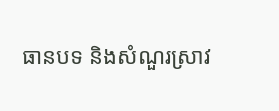ធានបទ និងសំណួរស្រាវ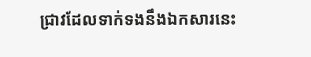ជ្រាវដែលទាក់ទងនឹងឯកសារនេះ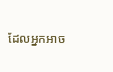ដែលអ្នកអាច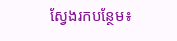ស្វែងរកបន្ថែម៖